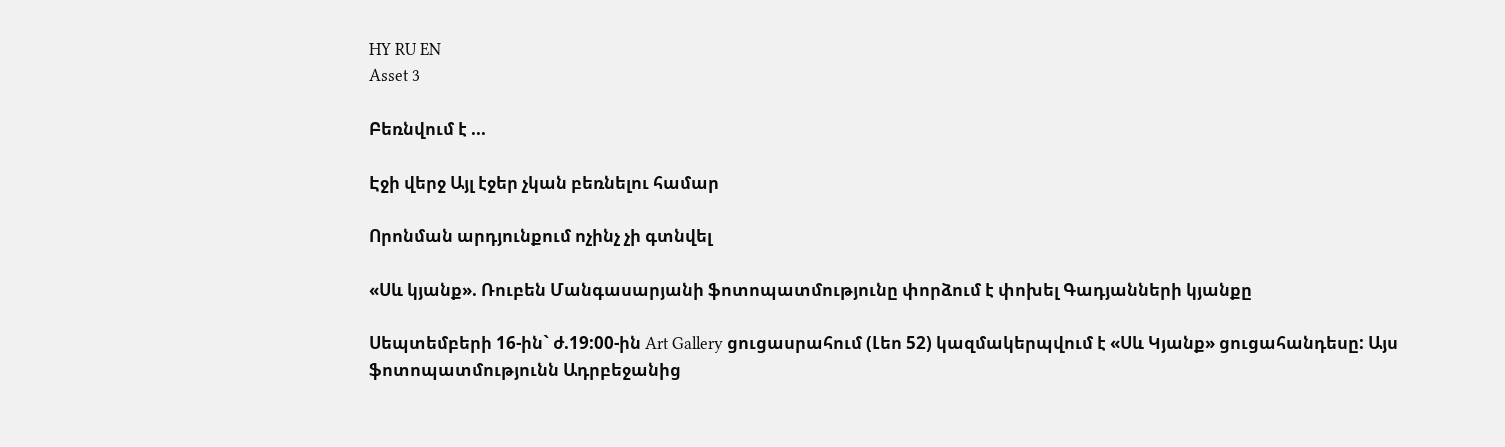HY RU EN
Asset 3

Բեռնվում է ...

Էջի վերջ Այլ էջեր չկան բեռնելու համար

Որոնման արդյունքում ոչինչ չի գտնվել

«Սև կյանք». Ռուբեն Մանգասարյանի ֆոտոպատմությունը փորձում է փոխել Գադյանների կյանքը

Սեպտեմբերի 16-ին` ժ.19:00-ին Art Gallery ցուցասրահում (Լեո 52) կազմակերպվում է «Սև Կյանք» ցուցահանդեսը: Այս ֆոտոպատմությունն Ադրբեջանից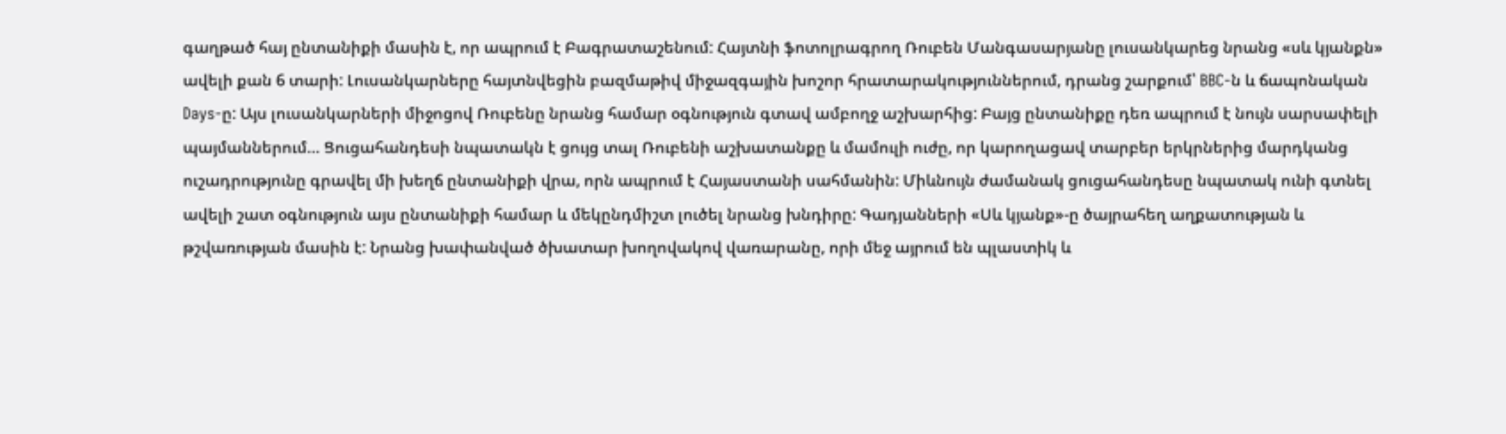գաղթած հայ ընտանիքի մասին է, որ ապրում է Բագրատաշենում: Հայտնի ֆոտոլրագրող Ռուբեն Մանգասարյանը լուսանկարեց նրանց «սև կյանքն» ավելի քան 6 տարի: Լուսանկարները հայտնվեցին բազմաթիվ միջազգային խոշոր հրատարակություններում, դրանց շարքում՝ BBC-ն և ճապոնական Days-ը: Այս լուսանկարների միջոցով Ռուբենը նրանց համար օգնություն գտավ ամբողջ աշխարհից: Բայց ընտանիքը դեռ ապրում է նույն սարսափելի պայմաններում… Ցուցահանդեսի նպատակն է ցույց տալ Ռուբենի աշխատանքը և մամուլի ուժը, որ կարողացավ տարբեր երկրներից մարդկանց ուշադրությունը գրավել մի խեղճ ընտանիքի վրա, որն ապրում է Հայաստանի սահմանին: Միևնույն ժամանակ ցուցահանդեսը նպատակ ունի գտնել ավելի շատ օգնություն այս ընտանիքի համար և մեկընդմիշտ լուծել նրանց խնդիրը: Գադյանների «Սև կյանք»-ը ծայրահեղ աղքատության և թշվառության մասին է: Նրանց խափանված ծխատար խողովակով վառարանը, որի մեջ այրում են պլաստիկ և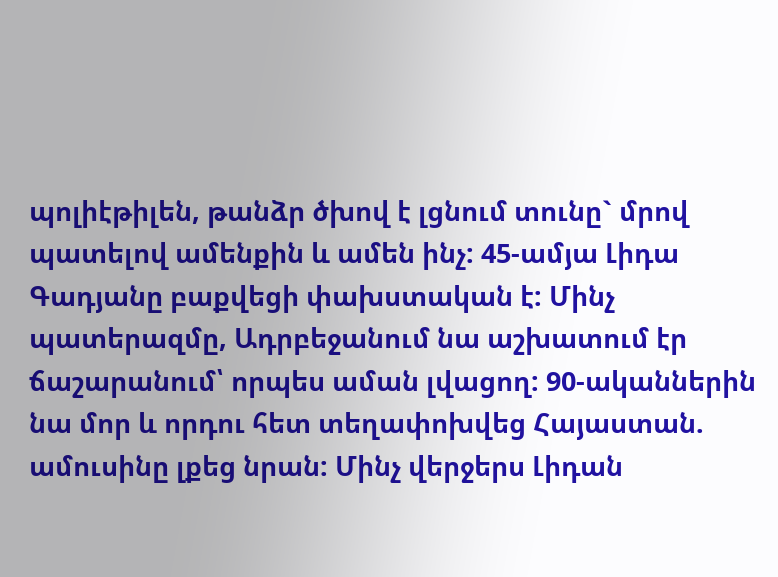պոլիէթիլեն, թանձր ծխով է լցնում տունը` մրով պատելով ամենքին և ամեն ինչ: 45-ամյա Լիդա Գադյանը բաքվեցի փախստական է: Մինչ պատերազմը, Ադրբեջանում նա աշխատում էր ճաշարանում՝ որպես աման լվացող: 90-ականներին նա մոր և որդու հետ տեղափոխվեց Հայաստան. ամուսինը լքեց նրան: Մինչ վերջերս Լիդան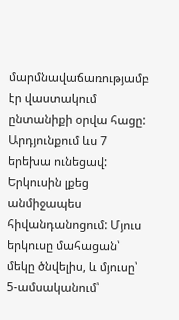մարմնավաճառությամբ էր վաստակում ընտանիքի օրվա հացը: Արդյունքում ևս 7 երեխա ունեցավ: Երկուսին լքեց անմիջապես հիվանդանոցում: Մյուս երկուսը մահացան՝ մեկը ծնվելիս, և մյուսը՝ 5-ամսականում՝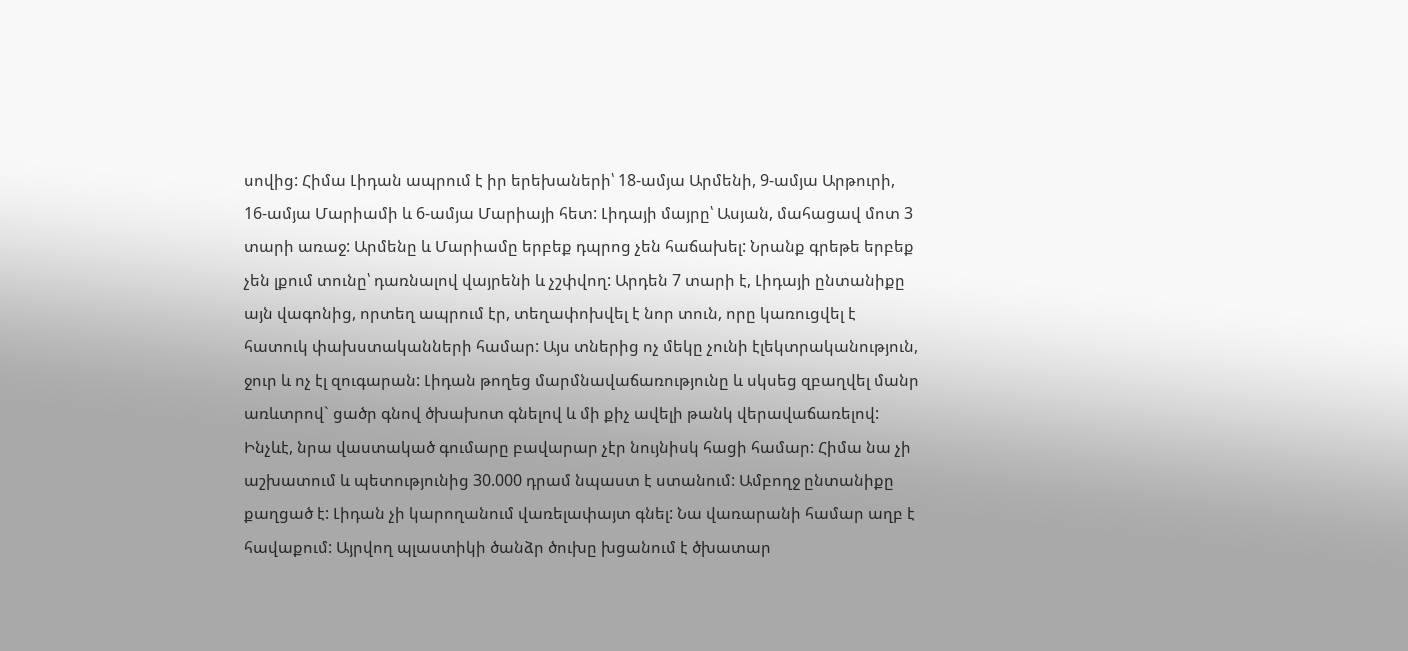սովից: Հիմա Լիդան ապրում է իր երեխաների՝ 18-ամյա Արմենի, 9-ամյա Արթուրի, 16-ամյա Մարիամի և 6-ամյա Մարիայի հետ: Լիդայի մայրը՝ Ասյան, մահացավ մոտ 3 տարի առաջ: Արմենը և Մարիամը երբեք դպրոց չեն հաճախել: Նրանք գրեթե երբեք չեն լքում տունը՝ դառնալով վայրենի և չշփվող: Արդեն 7 տարի է, Լիդայի ընտանիքը այն վագոնից, որտեղ ապրում էր, տեղափոխվել է նոր տուն, որը կառուցվել է հատուկ փախստականների համար: Այս տներից ոչ մեկը չունի էլեկտրականություն, ջուր և ոչ էլ զուգարան: Լիդան թողեց մարմնավաճառությունը և սկսեց զբաղվել մանր առևտրով` ցածր գնով ծխախոտ գնելով և մի քիչ ավելի թանկ վերավաճառելով:  Ինչևէ, նրա վաստակած գումարը բավարար չէր նույնիսկ հացի համար: Հիմա նա չի աշխատում և պետությունից 30.000 դրամ նպաստ է ստանում: Ամբողջ ընտանիքը քաղցած է: Լիդան չի կարողանում վառելափայտ գնել: Նա վառարանի համար աղբ է հավաքում: Այրվող պլաստիկի ծանձր ծուխը խցանում է ծխատար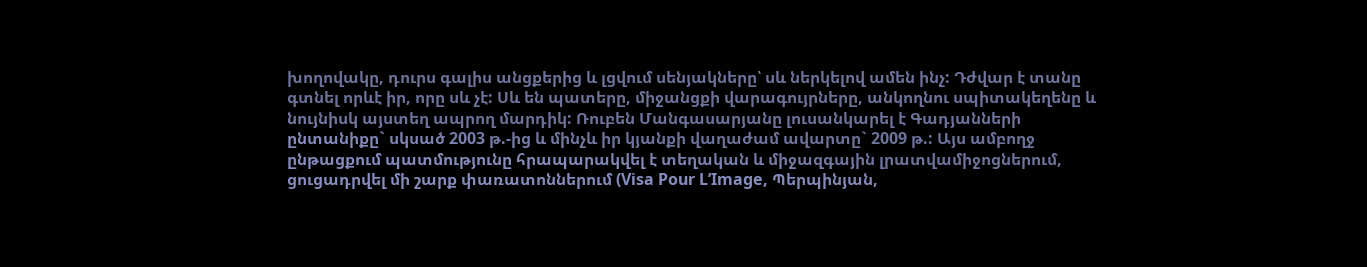խողովակը, դուրս գալիս անցքերից և լցվում սենյակները՝ սև ներկելով ամեն ինչ: Դժվար է տանը գտնել որևէ իր, որը սև չէ: Սև են պատերը, միջանցքի վարագույրները, անկողնու սպիտակեղենը և նույնիսկ այստեղ ապրող մարդիկ: Ռուբեն Մանգասարյանը լուսանկարել է Գադյանների ընտանիքը` սկսած 2003 թ.-ից և մինչև իր կյանքի վաղաժամ ավարտը` 2009 թ.: Այս ամբողջ ընթացքում պատմությունը հրապարակվել է տեղական և միջազգային լրատվամիջոցներում, ցուցադրվել մի շարք փառատոններում (Visa Pour L’Image, Պերպինյան,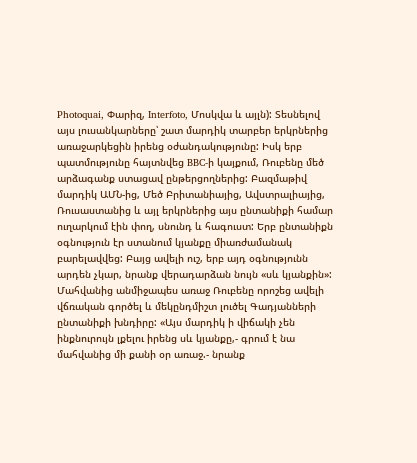Photoquai, Փարիզ, Interfoto, Մոսկվա և այլն): Տեսնելով այս լուսանկարները՝ շատ մարդիկ տարբեր երկրներից առաջարկեցին իրենց օժանդակությունը: Իսկ երբ պատմությունը հայտնվեց BBC-ի կայքում, Ռուբենը մեծ արձագանք ստացավ ընթերցողներից: Բազմաթիվ մարդիկ ԱՄՆ-ից, Մեծ Բրիտանիայից, Ավստրալիայից, Ռուսաստանից և այլ երկրներից այս ընտանիքի համար ուղարկում էին փող, սնունդ և հագուստ: Երբ ընտանիքն օգնություն էր ստանում կյանքը միառժամանակ բարելավվեց: Բայց ավելի ուշ, երբ այդ օգնությունն արդեն չկար, նրանք վերադարձան նույն «սև կյանքին»: Մահվանից անմիջապես առաջ Ռուբենը որոշեց ավելի վճռական գործել և մեկընդմիշտ լուծել Գադյանների ընտանիքի խնդիրը: «Այս մարդիկ ի վիճակի չեն ինքնուրույն լքելու իրենց սև կյանքը,- գրում է նա մահվանից մի քանի օր առաջ.- նրանք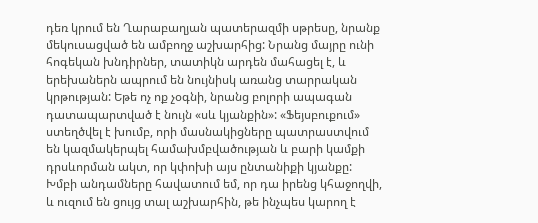դեռ կրում են Ղարաբաղյան պատերազմի սթրեսը, նրանք մեկուսացված են ամբողջ աշխարհից: Նրանց մայրը ունի հոգեկան խնդիրներ, տատիկն արդեն մահացել է, և երեխաներն ապրում են նույնիսկ առանց տարրական կրթության: Եթե ոչ ոք չօգնի, նրանց բոլորի ապագան դատապարտված է նույն «սև կյանքին»: «Ֆեյսբուքում» ստեղծվել է խումբ, որի մասնակիցները պատրաստվում են կազմակերպել համախմբվածության և բարի կամքի դրսևորման ակտ, որ կփոխի այս ընտանիքի կյանքը: Խմբի անդամները հավատում եմ, որ դա իրենց կհաջողվի, և ուզում են ցույց տալ աշխարհին, թե ինչպես կարող է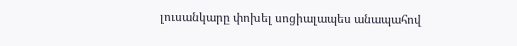լուսանկարը փոխել սոցիալապես անապահով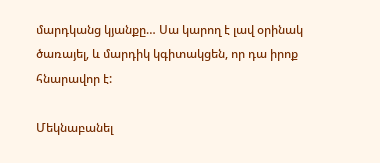մարդկանց կյանքը… Սա կարող է լավ օրինակ ծառայել, և մարդիկ կգիտակցեն, որ դա իրոք հնարավոր է:

Մեկնաբանել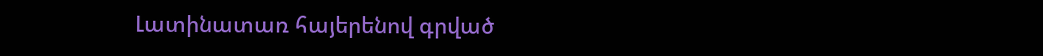Լատինատառ հայերենով գրված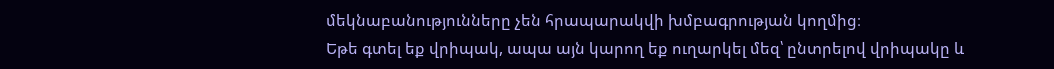մեկնաբանությունները չեն հրապարակվի խմբագրության կողմից։
Եթե գտել եք վրիպակ, ապա այն կարող եք ուղարկել մեզ՝ ընտրելով վրիպակը և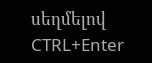սեղմելով CTRL+Enter